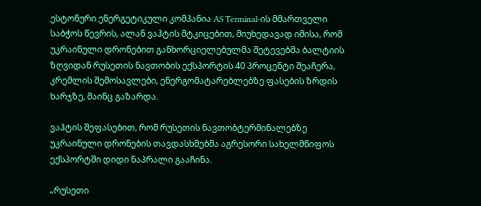ესტონური ენერგეტიკული კომპანია AS Terminal-ის მმართველი საბჭოს წევრის, ალან ვაჰტის მტკიცებით, მიუხედავად იმისა, რომ უკრაინული დრონებით განხორციელებულმა შეტევებმა ბალტიის ზღვიდან რუსეთის ნავთობის ექსპორტის 40 პროცენტი შეაჩერა, კრემლის შემოსავლები, ენერგომატარებლებზე ფასების ზრდის ხარჯზე, მაინც გაზარდა.

ვაჰტის შეფასებით, რომ რუსეთის ნავთობტერმინალებზე უკრაინული დრონების თავდასხმებმა აგრესორი სახელმწიფოს ექსპორტში დიდი ნაპრალი გააჩინა.

„რუსეთი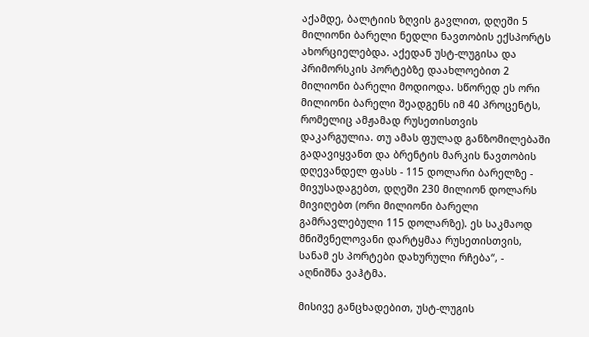აქამდე, ბალტიის ზღვის გავლით, დღეში 5 მილიონი ბარელი ნედლი ნავთობის ექსპორტს ახორციელებდა. აქედან უსტ-ლუგისა და პრიმორსკის პორტებზე დაახლოებით 2 მილიონი ბარელი მოდიოდა. სწორედ ეს ორი მილიონი ბარელი შეადგენს იმ 40 პროცენტს, რომელიც ამჟამად რუსეთისთვის დაკარგულია. თუ ამას ფულად განზომილებაში გადავიყვანთ და ბრენტის მარკის ნავთობის დღევანდელ ფასს - 115 დოლარი ბარელზე - მივუსადაგებთ, დღეში 230 მილიონ დოლარს მივიღებთ (ორი მილიონი ბარელი გამრავლებული 115 დოლარზე). ეს საკმაოდ მნიშვნელოვანი დარტყმაა რუსეთისთვის, სანამ ეს პორტები დახურული რჩება“, - აღნიშნა ვაჰტმა.

მისივე განცხადებით, უსტ-ლუგის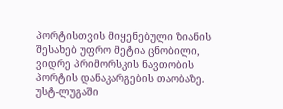პორტისთვის მიყენებული ზიანის შესახებ უფრო მეტია ცნობილი, ვიდრე პრიმორსკის ნავთობის პორტის დანაკარგების თაობაზე. უსტ-ლუგაში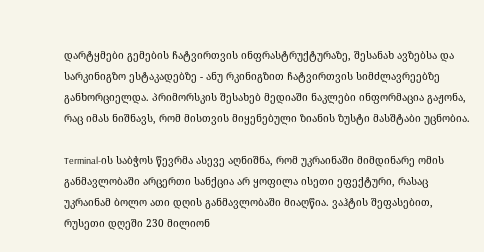დარტყმები გემების ჩატვირთვის ინფრასტრუქტურაზე, შესანახ ავზებსა და სარკინიგზო ესტაკადებზე - ანუ რკინიგზით ჩატვირთვის სიმძლავრეებზე განხორციელდა. პრიმორსკის შესახებ მედიაში ნაკლები ინფორმაცია გაჟონა, რაც იმას ნიშნავს, რომ მისთვის მიყენებული ზიანის ზუსტი მასშტაბი უცნობია.

Terminal-ის საბჭოს წევრმა ასევე აღნიშნა, რომ უკრაინაში მიმდინარე ომის განმავლობაში არცერთი სანქცია არ ყოფილა ისეთი ეფექტური, რასაც უკრაინამ ბოლო ათი დღის განმავლობაში მიაღწია. ვაჰტის შეფასებით, რუსეთი დღეში 230 მილიონ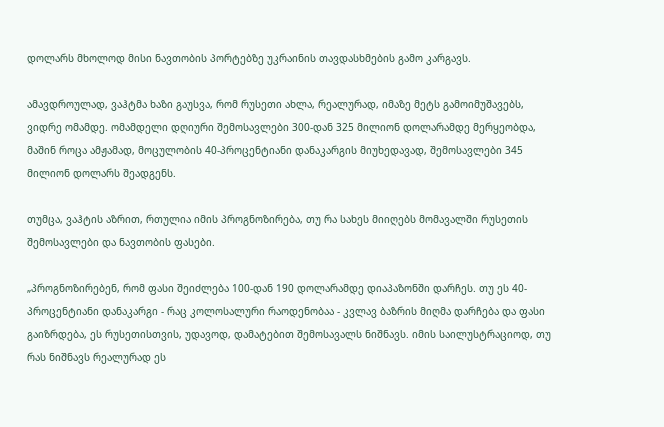დოლარს მხოლოდ მისი ნავთობის პორტებზე უკრაინის თავდასხმების გამო კარგავს.

ამავდროულად, ვაჰტმა ხაზი გაუსვა, რომ რუსეთი ახლა, რეალურად, იმაზე მეტს გამოიმუშავებს, ვიდრე ომამდე. ომამდელი დღიური შემოსავლები 300-დან 325 მილიონ დოლარამდე მერყეობდა, მაშინ როცა ამჟამად, მოცულობის 40-პროცენტიანი დანაკარგის მიუხედავად, შემოსავლები 345 მილიონ დოლარს შეადგენს.

თუმცა, ვაჰტის აზრით, რთულია იმის პროგნოზირება, თუ რა სახეს მიიღებს მომავალში რუსეთის შემოსავლები და ნავთობის ფასები.

„პროგნოზირებენ, რომ ფასი შეიძლება 100-დან 190 დოლარამდე დიაპაზონში დარჩეს. თუ ეს 40-პროცენტიანი დანაკარგი - რაც კოლოსალური რაოდენობაა - კვლავ ბაზრის მიღმა დარჩება და ფასი გაიზრდება, ეს რუსეთისთვის, უდავოდ, დამატებით შემოსავალს ნიშნავს. იმის საილუსტრაციოდ, თუ რას ნიშნავს რეალურად ეს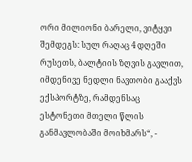ორი მილიონი ბარელი, ვიტყვი შემდეგს: სულ რაღაც 4 დღეში რუსეთს, ბალტიის ზღვის გავლით, იმდენივე ნედლი ნავთობი გააქვს ექსპორტზე, რამდენსაც ესტონეთი მთელი წლის განმავლობაში მოიხმარს“, -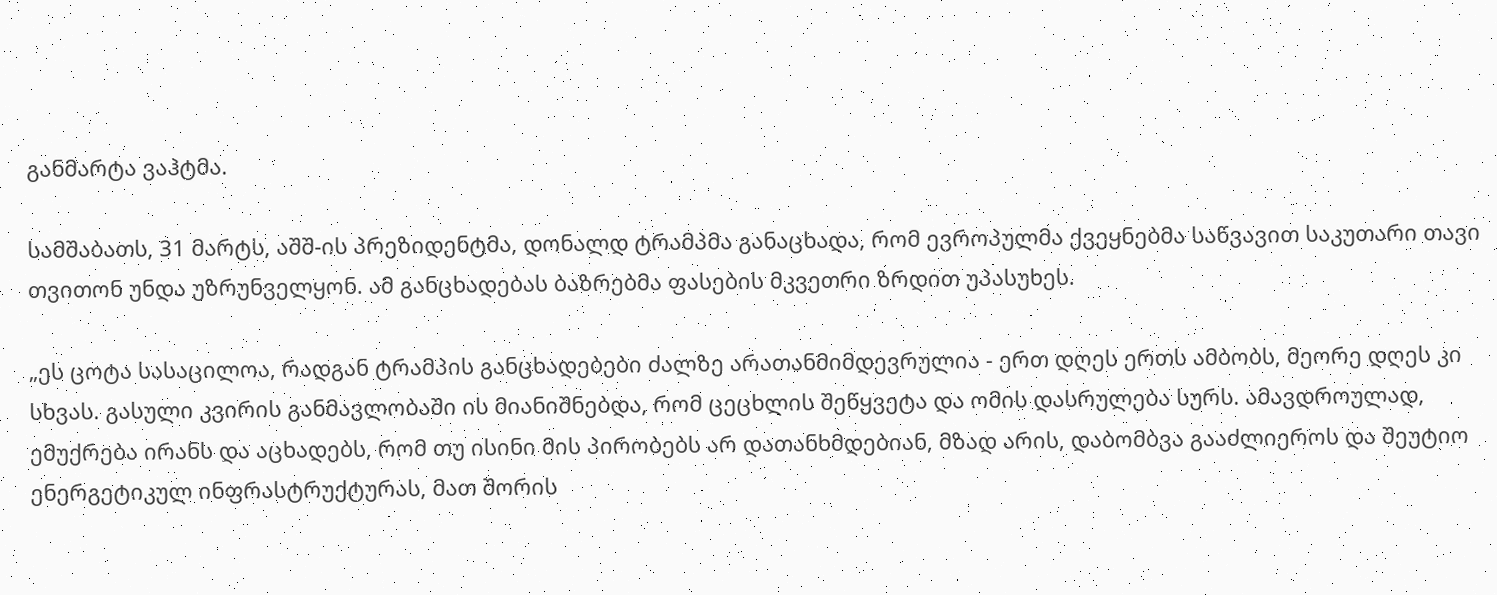განმარტა ვაჰტმა.

სამშაბათს, 31 მარტს, აშშ-ის პრეზიდენტმა, დონალდ ტრამპმა განაცხადა, რომ ევროპულმა ქვეყნებმა საწვავით საკუთარი თავი თვითონ უნდა უზრუნველყონ. ამ განცხადებას ბაზრებმა ფასების მკვეთრი ზრდით უპასუხეს.

„ეს ცოტა სასაცილოა, რადგან ტრამპის განცხადებები ძალზე არათანმიმდევრულია - ერთ დღეს ერთს ამბობს, მეორე დღეს კი სხვას. გასული კვირის განმავლობაში ის მიანიშნებდა, რომ ცეცხლის შეწყვეტა და ომის დასრულება სურს. ამავდროულად, ემუქრება ირანს და აცხადებს, რომ თუ ისინი მის პირობებს არ დათანხმდებიან, მზად არის, დაბომბვა გააძლიეროს და შეუტიო ენერგეტიკულ ინფრასტრუქტურას, მათ შორის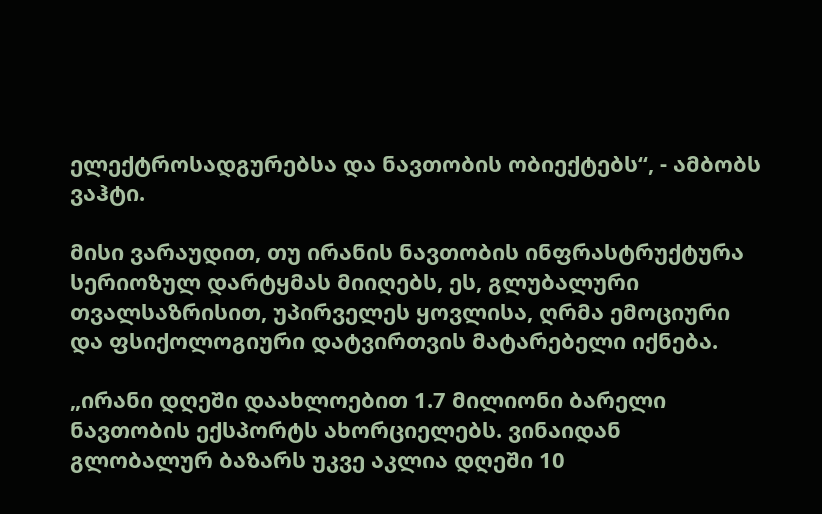ელექტროსადგურებსა და ნავთობის ობიექტებს“, - ამბობს ვაჰტი.

მისი ვარაუდით, თუ ირანის ნავთობის ინფრასტრუქტურა სერიოზულ დარტყმას მიიღებს, ეს, გლუბალური თვალსაზრისით, უპირველეს ყოვლისა, ღრმა ემოციური და ფსიქოლოგიური დატვირთვის მატარებელი იქნება.

„ირანი დღეში დაახლოებით 1.7 მილიონი ბარელი ნავთობის ექსპორტს ახორციელებს. ვინაიდან გლობალურ ბაზარს უკვე აკლია დღეში 10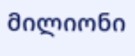მილიონი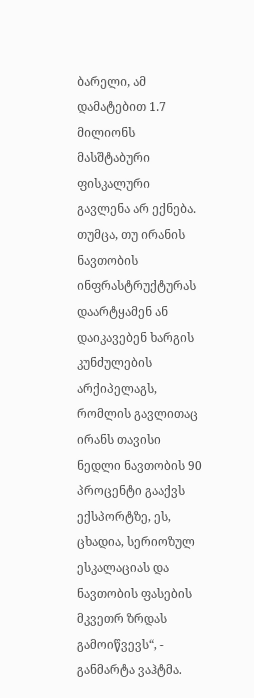ბარელი, ამ დამატებით 1.7 მილიონს მასშტაბური ფისკალური გავლენა არ ექნება. თუმცა, თუ ირანის ნავთობის ინფრასტრუქტურას დაარტყამენ ან დაიკავებენ ხარგის კუნძულების არქიპელაგს, რომლის გავლითაც ირანს თავისი ნედლი ნავთობის 90 პროცენტი გააქვს ექსპორტზე, ეს, ცხადია, სერიოზულ ესკალაციას და ნავთობის ფასების მკვეთრ ზრდას გამოიწვევს“, - განმარტა ვაჰტმა.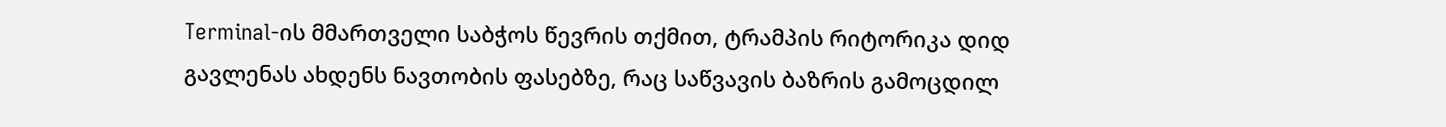Terminal-ის მმართველი საბჭოს წევრის თქმით, ტრამპის რიტორიკა დიდ გავლენას ახდენს ნავთობის ფასებზე, რაც საწვავის ბაზრის გამოცდილ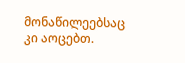მონაწილეებსაც კი აოცებთ.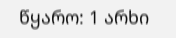წყარო: 1 არხი